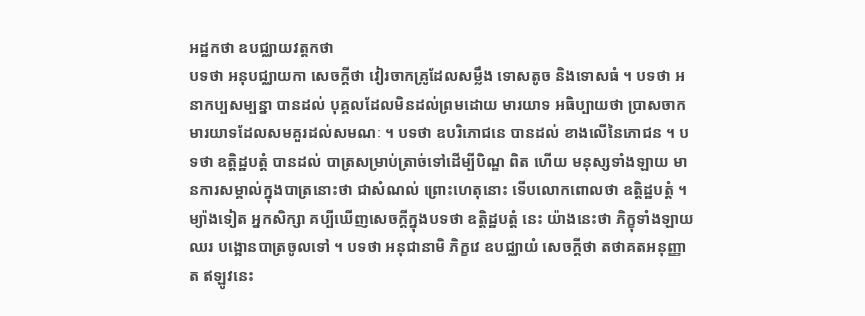អដ្ឋកថា ឧបជ្ឈាយវត្តកថា
បទថា អនុបជ្ឈាយកា សេចក្តីថា វៀរចាកគ្រូដែលសម្លឹង ទោសតូច និងទោសធំ ។ បទថា អនាកប្បសម្បន្នា បានដល់ បុគ្គលដែលមិនដល់ព្រមដោយ មារយាទ អធិប្បាយថា ប្រាសចាកមារយាទដែលសមគួរដល់សមណៈ ។ បទថា ឧបរិភោជនេ បានដល់ ខាងលើនៃភោជន ។ បទថា ឧត្តិដ្ឋបត្តំ បានដល់ បាត្រសម្រាប់ត្រាច់ទៅដើម្បីបិណ្ឌ ពិត ហើយ មនុស្សទាំងឡាយ មានការសម្គាល់ក្នុងបាត្រនោះថា ជាសំណល់ ព្រោះហេតុនោះ ទើបលោកពោលថា ឧត្តិដ្ឋបត្តំ ។ ម្យ៉ាងទៀត អ្នកសិក្សា គប្បីឃើញសេចក្តីក្នុងបទថា ឧត្តិដ្ឋបត្តំ នេះ យ៉ាងនេះថា ភិក្ខុទាំងឡាយ ឈរ បង្អោនបាត្រចូលទៅ ។ បទថា អនុជានាមិ ភិក្ខវេ ឧបជ្ឈាយំ សេចក្តីថា តថាគតអនុញ្ញាត ឥឡូវនេះ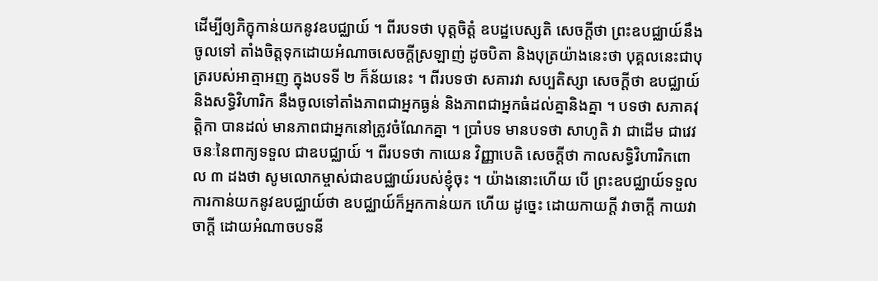ដើម្បីឲ្យភិក្ខុកាន់យកនូវឧបជ្ឈាយ៍ ។ ពីរបទថា បុត្តចិត្តំ ឧបដ្ឋបេស្សតិ សេចក្តីថា ព្រះឧបជ្ឈាយ៍នឹងចូលទៅ តាំងចិត្តទុកដោយអំណាចសេចក្តីស្រឡាញ់ ដូចបិតា និងបុត្រយ៉ាងនេះថា បុគ្គលនេះជាបុត្ររបស់អាត្មាអញ ក្នុងបទទី ២ ក៏ន័យនេះ ។ ពីរបទថា សគារវា សប្បតិស្សា សេចក្តីថា ឧបជ្ឈាយ៍ និងសទ្ធិវិហារិក នឹងចូលទៅតាំងភាពជាអ្នកធ្ងន់ និងភាពជាអ្នកធំដល់គ្នានិងគ្នា ។ បទថា សភាគវុត្តិកា បានដល់ មានភាពជាអ្នកនៅត្រូវចំណែកគ្នា ។ ប្រាំបទ មានបទថា សាហូតិ វា ជាដើម ជាវេវចនៈនៃពាក្យទទួល ជាឧបជ្ឈាយ៍ ។ ពីរបទថា កាយេន វិញ្ញាបេតិ សេចក្តីថា កាលសទ្ធិវិហារិកពោល ៣ ដងថា សូមលោកម្ចាស់ជាឧបជ្ឈាយ៍របស់ខ្ញុំចុះ ។ យ៉ាងនោះហើយ បើ ព្រះឧបជ្ឈាយ៍ទទួលការកាន់យកនូវឧបជ្ឈាយ៍ថា ឧបជ្ឈាយ៍ក៏អ្នកកាន់យក ហើយ ដូច្នេះ ដោយកាយក្តី វាចាក្តី កាយវាចាក្តី ដោយអំណាចបទនី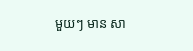មួយៗ មាន សា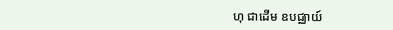ហុ ជាដើម ឧបជ្ឈាយ៍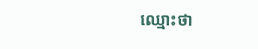ឈ្មោះថា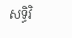សទ្ធិវិ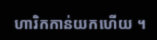ហារិកកាន់យកហើយ ។